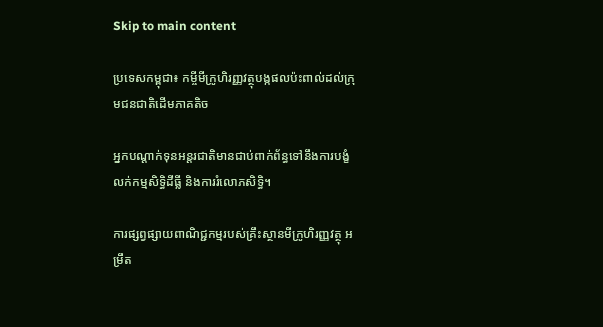Skip to main content

ប្រទេសកម្ពុជា៖ កម្ចីមីក្រូហិរញ្ញវត្ថុបង្កផលប៉ះពាល់ដល់ក្រុមជនជាតិដើមភាគតិច

អ្នកបណ្តាក់ទុនអន្តរជាតិមានជាប់ពាក់ព័ន្ធទៅនឹងការបង្ខំលក់កម្មសិទ្ធិដីធ្លី និងការរំលោភសិទ្ធិ។

ការផ្សព្វផ្សាយពាណិជ្ជកម្មរបស់គ្រឹះស្ថានមីក្រូហិរញ្ញវត្ថុ អម្រឹត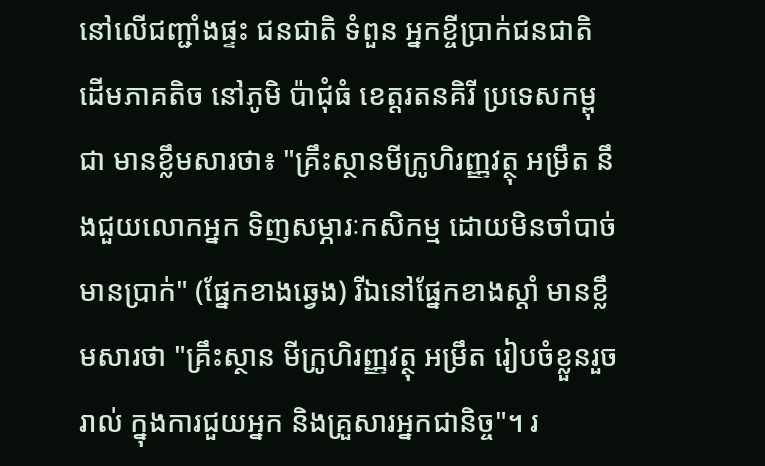នៅលើជញ្ជាំងផ្ទះ ជនជាតិ ទំពួន អ្នកខ្ចីប្រាក់ជនជាតិដើមភាគតិច នៅភូមិ ប៉ាជុំធំ ខេត្តរតនគិរី ប្រទេសកម្ពុជា មានខ្លឹមសារថា៖ "គ្រឹះស្ថានមីក្រូហិរញ្ញវត្ថុ អម្រឹត នឹងជួយលោកអ្នក ទិញសម្ភារៈកសិកម្ម ដោយមិនចាំបាច់មានប្រាក់" (ផ្នែកខាងឆ្វេង) រីឯនៅផ្នែកខាងស្តាំ មានខ្លឹមសារថា "គ្រឹះស្ថាន មីក្រូហិរញ្ញវត្ថុ អម្រឹត រៀបចំខ្លួនរួចរាល់ ក្នុងការជួយអ្នក និងគ្រួសារអ្នកជានិច្ច"។ រ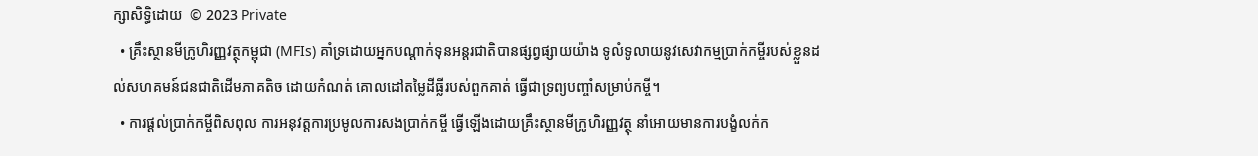ក្សាសិទ្ធិដោយ  © 2023 Private
  • គ្រឹះស្ថានមីក្រូហិរញ្ញវត្ថុកម្ពុជា (MFIs) គាំទ្រដោយអ្នកបណ្តាក់ទុនអន្តរជាតិបានផ្សព្វផ្សាយយ៉ាង ទូលំទូលាយនូវសេវាកម្មប្រាក់កម្ចីរបស់ខ្លួនដល់សហគមន៍ជនជាតិដើមភាគតិច ដោយកំណត់ គោលដៅតម្លៃដីធ្លីរបស់ពួកគាត់ ធ្វើជាទ្រព្យបញ្ចាំសម្រាប់កម្ចី។
  • ការផ្តល់ប្រាក់កម្ចីពិសពុល ការអនុវត្តការប្រមូលការសងប្រាក់កម្ចី ធ្វើឡើងដោយគ្រឹះស្ថានមីក្រូហិរញ្ញវត្ថុ នាំអោយមានការបង្ខំលក់ក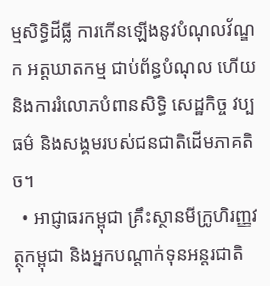ម្មសិទ្ធិដីធ្លី ការកើនឡើងនូវបំណុលវ័ណ្ឌក អត្តឃាតកម្ម ជាប់ព័ន្ធបំណុល ហើយនិងការរំលោភបំពានសិទ្ធិ សេដ្ឋកិច្ច វប្បធម៌ និងសង្គមរបស់ជនជាតិដើមភាគតិច។
  • អាជ្ញាធរកម្ពុជា គ្រឹះស្ថានមីក្រូហិរញ្ញវត្ថុកម្ពុជា និងអ្នកបណ្តាក់ទុនអន្តរជាតិ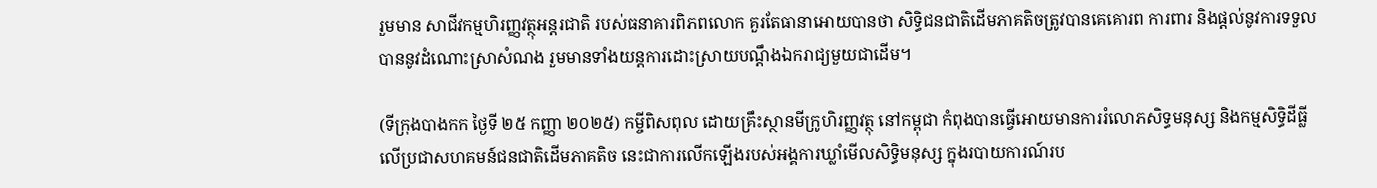រួមមាន សាជីវកម្មហិរញ្ញវត្ថុអន្តរជាតិ របស់ធនាគារពិភពលោក គួរតែធានាអោយបានថា សិទ្ធិជនជាតិដើមភាគតិចត្រូវបានគេគោរព ការពារ និងផ្តល់នូវការទទួលបាននូវដំណោះស្រាសំណង រួមមានទាំងយន្តការដោះស្រាយបណ្តឹងឯករាជ្យមួយជាដើម។

(ទីក្រុងបាងកក ថ្ងៃទី ២៥ កញ្ញា ២០២៥) កម្ចីពិសពុល ដោយគ្រឹះស្ថានមីក្រូហិរញ្ញវត្ថុ នៅកម្ពុជា កំពុងបានធ្វើអោយមានការរំលោភសិទ្ធមនុស្ស និងកម្មសិទ្ធិដីធ្លី លើប្រជាសហគមន៍ជនជាតិដើមភាគតិច នេះជាការលើកឡើងរបស់អង្គការឃ្លាំមើលសិទ្ធិមនុស្ស ក្នុងរបាយការណ៍រប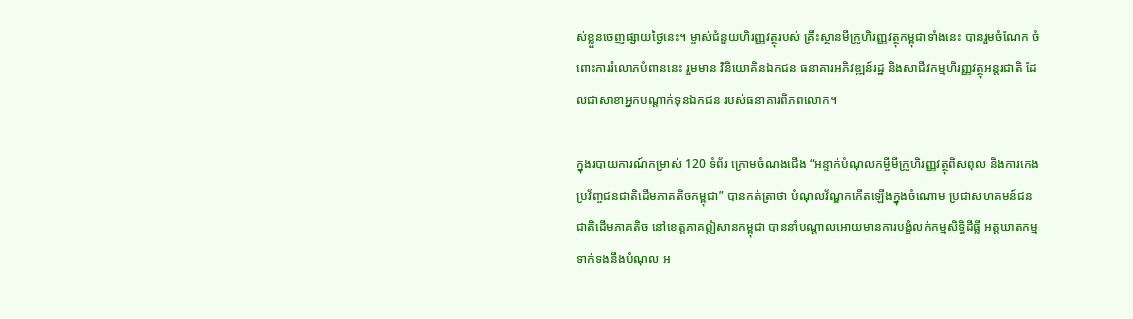ស់ខ្លួនចេញផ្សាយថ្ងៃនេះ។ ម្ចាស់ជំនួយហិរញ្ញវត្ថុរបស់ គ្រឹះស្ថានមីក្រូហិរញ្ញវត្ថុកម្ពុជាទាំងនេះ បានរួមចំណែក ចំពោះការរំលោភបំពាននេះ រួមមាន វិនិយោគិនឯកជន ធនាគារអភិវឌ្ឍន៍រដ្ឋ និងសាជីវកម្មហិរញ្ញវត្ថុអន្តរជាតិ ដែលជាសាខាអ្នកបណ្តាក់ទុនឯកជន របស់ធនាគារពិភពលោក។

ក្នុងរបាយការណ៍កម្រាស់ 120 ទំព័រ ក្រោមចំណងជើង “អន្ទាក់បំណុលកម្ចីមីក្រូហិរញ្ញវត្ថុពិសពុល និងការកេងប្រវ័ញ្ចជនជាតិដើមភាគតិចកម្ពុជា” បានកត់ត្រាថា បំណុលវ័ណ្ឌកកើតឡើងក្នុងចំណោម ប្រជាសហគមន៍ជនជាតិដើមភាគតិច នៅខេត្តភាគឦសានកម្ពុជា បាននាំបណ្តាលអោយមានការបង្ខំលក់កម្មសិទ្ធិដីធ្លី អត្តឃាតកម្មទាក់ទងនឹងបំណុល អ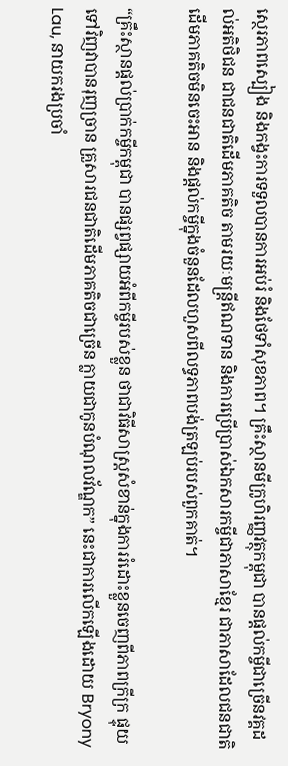ស្ថេរភាពស្បៀង និងកង្វះការទទួលបានការអប់រំ និងថែទាំសុខភាព។ គ្រឹះស្ថានមីក្រូហិរញ្ញវត្ថុកម្ពុជា បានផ្តល់កម្ចីជាច្រើនវគ្គដល់អតិថិជន ជាជនជាតិដើមភាគតិច តាមរយៈមន្ត្រីឥណទាន និងការប្រើប្រាស់ឯកសារកម្ចីជាភាសាខ្មែរ ជាភាសាដែលជនជាតិដើមភាគតិចមិនចេះអាន និងផ្តល់កម្ចីក្នុងចំនួនដែលហួសពីលទ្ធភាពបង់ត្រឡប់របស់ពួកគាត់។

“គ្រឹះស្ថានផ្តល់ប្រាក់កម្ចីកម្ពុជា បានផ្សព្វផ្សាយអំពីកម្ចីរបស់ខ្លួន ថាជាវិធីសាស្រ្តសំខាន់ក្នុងការរំដោះខ្លួនចេញពីភាពក្រីក្រ ផ្ទុយទៅវិញវាបានរុញច្រាន គ្រួសារជនជាតិដើមភាគតិចជាច្រើន ក្លាយជាកូនបំណុលវ័ណ្ឌក” នេះជាការលើកឡើងដោយ Bryony Lau, នាយករងប្រចាំ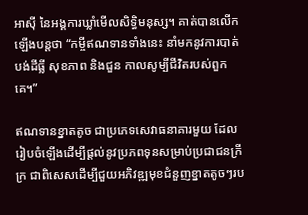អាស៊ី នៃអង្គការឃ្លាំមើលសិទ្ធិមនុស្ស។ គាត់បានលើកឡើងបន្តថា “កម្ចីឥណទានទាំងនេះ នាំមកនូវការបាត់បង់ដីធ្លី សុខភាព និងជួន កាលសូម្បីជីវិតរបស់ពួកគេ។”

ឥណទានខ្នាតតូច ជាប្រភេទសេវាធនាគារមួយ ដែលរៀបចំឡើងដើម្បីផ្តល់នូវប្រភពទុនសម្រាប់ប្រជាជនក្រីក្រ ជាពិសេសដើម្បីជួយអភិវឌ្ឍមុខជំនួញខ្នាតតូចៗរប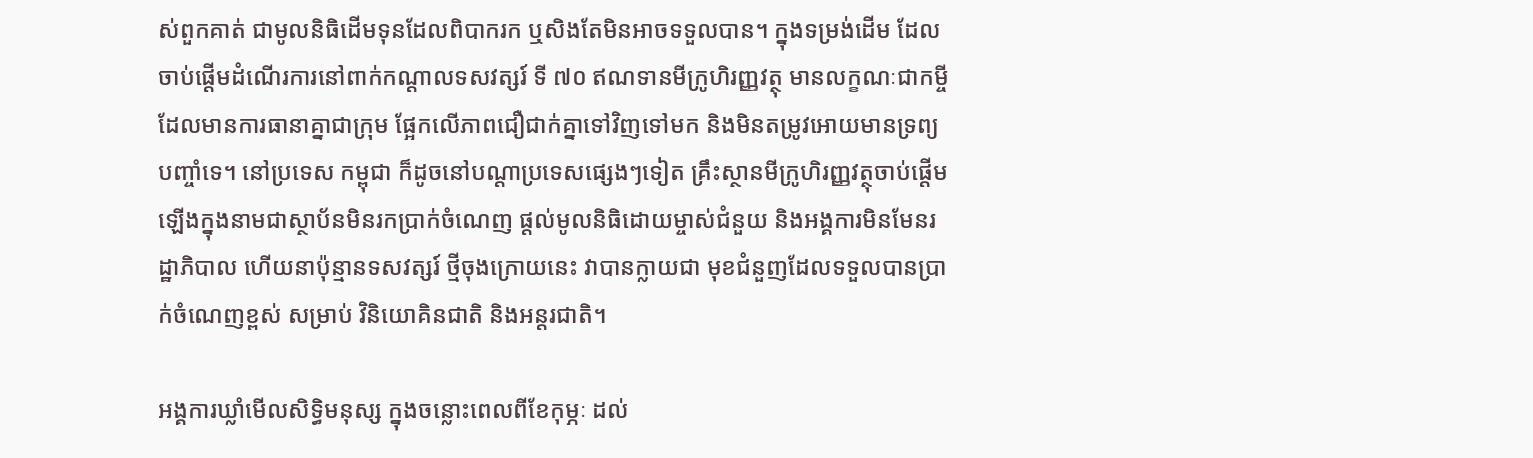ស់ពួកគាត់ ជាមូលនិធិដើមទុនដែលពិបាករក ឬសិងតែមិនអាចទទួលបាន។ ក្នុងទម្រង់ដើម ដែលចាប់ផ្តើមដំណើរការនៅពាក់កណ្តាលទសវត្សរ៍ ទី ៧០ ឥណទានមីក្រូហិរញ្ញវត្ថុ មានលក្ខណៈជាកម្ចីដែលមានការធានាគ្នាជាក្រុម ផ្អែកលើភាពជឿជាក់គ្នាទៅវិញទៅមក និងមិនតម្រូវអោយមានទ្រព្យបញ្ចាំទេ។ នៅប្រទេស កម្ពុជា ក៏ដូចនៅបណ្តាប្រទេសផ្សេងៗទៀត គ្រឹះស្ថានមីក្រូហិរញ្ញវត្ថុចាប់ផ្តើមឡើងក្នុងនាមជាស្ថាប័នមិនរកប្រាក់ចំណេញ ផ្តល់មូលនិធិដោយម្ចាស់ជំនួយ និងអង្គការមិនមែនរដ្ឋាភិបាល ហើយនាប៉ុន្មានទសវត្សរ៍ ថ្មីចុងក្រោយនេះ វាបានក្លាយជា មុខជំនួញដែលទទួលបានប្រាក់ចំណេញខ្ពស់ សម្រាប់ វិនិយោគិនជាតិ និងអន្តរជាតិ។

អង្គការឃ្លាំមើលសិទ្ធិមនុស្ស ក្នុងចន្លោះពេលពីខែកុម្ភៈ ដល់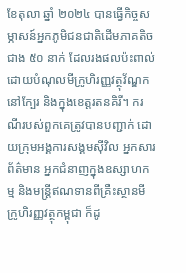ខែតុលា ឆ្នាំ ២០២៤ បានធ្វើកិច្ចសម្ភាសន៍អ្នកភូមិជនជាតិដើមភាគតិច ជាង ៥០ នាក់ ដែលរងផលប៉ះពាល់ ដោយបំណុលមីក្រូហិរញ្ញវត្ថុវ័ណ្ឌក នៅក្បែរ និងក្នុងខេត្តរតនគិរី។ ករណីរបស់ពួកគេត្រូវបានបញ្ជាក់ ដោយក្រុមអង្គការសង្គមស៊ីវិល អ្នកសារព័ត៌មាន អ្នកជំនាញក្នុងឧស្សាហកម្ម និងមន្រ្តីឥណទានពីគ្រឺះស្ថានមីក្រូហិរញ្ញវត្ថុកម្ពុជា ក៏ដូ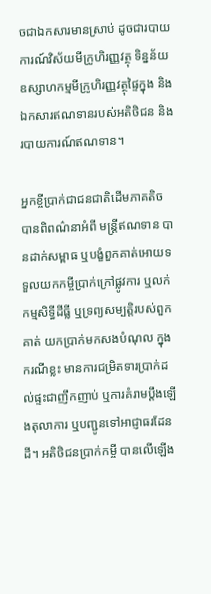ចជាឯកសារមានស្រាប់ ដូចជារបាយការណ៍វិស័យមីក្រូហិរញ្ញវត្ថុ ទិន្នន័យឧស្សាហកម្មមីក្រូហិរញ្ញវត្ថុផ្ទៃក្នុង និងឯកសារឥណទានរបស់អតិថិជន និងរបាយការណ៍ឥណទាន។

អ្នកខ្ចីប្រាក់ជាជនជាតិដើមភាគតិច បានពិពណ៌នាអំពី មន្ត្រីឥណទាន បានដាក់សម្ពាធ ឬបង្ខំពួកគាត់អោយទទួលយកកម្ចីប្រាក់ក្រៅផ្លូវការ ឬលក់កម្មសិទ្ធីដីធ្លី ឬទ្រព្យសម្បត្តិរបស់ពួកគាត់ យកប្រាក់មកសងបំណុល ក្នុងករណីខ្លះ មានការជម្រិតទារប្រាក់ដល់ផ្ទះជាញឹកញាប់ ឬការគំរាមប្តឹងឡើងតុលាការ ឬបញ្ជូនទៅអាជ្ញាធរដែនដី។ អតិថិជនប្រាក់កម្ចី បានលើឡើង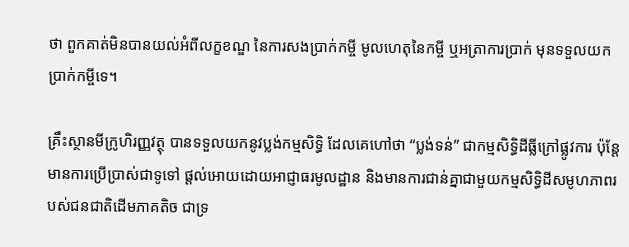ថា ពួកគាត់មិនបានយល់អំពីលក្ខខណ្ឌ នៃការសងប្រាក់កម្ចី មូលហេតុនៃកម្ចី ឬអត្រាការប្រាក់ មុនទទួលយកប្រាក់កម្ចីទេ។

គ្រឹះស្ថានមីក្រូហិរញ្ញវត្ថុ បានទទួលយកនូវប្លង់កម្មសិទ្ធិ ដែលគេហៅថា “ប្លង់ទន់” ជាកម្មសិទ្ធិដីធ្លីក្រៅផ្លូវការ ប៉ុន្តែ មានការប្រើប្រាស់ជាទូទៅ ផ្តល់អោយដោយអាជ្ញាធរមូលដ្ឋាន និងមានការជាន់គ្នាជាមួយកម្មសិទ្ធិដីសមូហភាពរបស់ជនជាតិដើមភាគតិច ជាទ្រ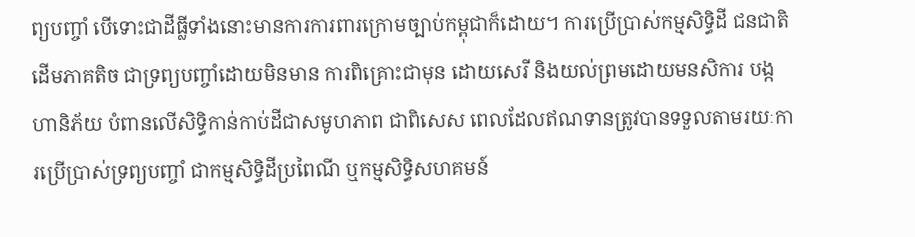ព្យបញ្ចាំ បើទោះជាដីធ្លីទាំងនោះមានការការពារក្រោមច្បាប់កម្ពុជាក៏ដោយ។ ការប្រើប្រាស់កម្មសិទ្ធិដី ជនជាតិដើមភាគតិច ជាទ្រព្យបញ្ចាំដោយមិនមាន ការពិគ្រោះជាមុន ដោយសេរី និងយល់ព្រមដោយមនសិការ បង្កហានិភ័យ បំពានលើសិទ្ធិកាន់កាប់ដីជាសមូហភាព ជាពិសេស ពេលដែលឥណទានត្រូវបានទទួលតាមរយៈការប្រើប្រាស់ទ្រព្យបញ្ចាំ ជាកម្មសិទ្ធិដីប្រពៃណី ឬកម្មសិទ្ធិសហគមន៍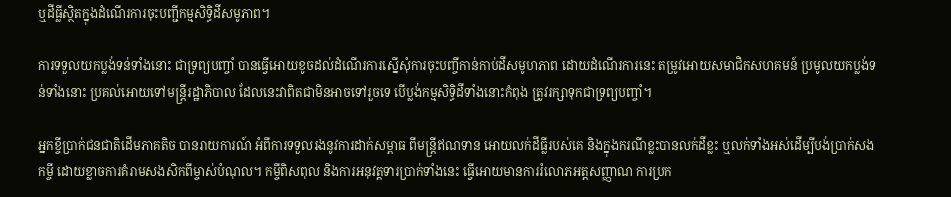ឬដីធ្លីស្ថិតក្នុងដំណើរការចុះបញ្ជីកម្មសិទ្ធិដីសមូភាព។

ការទទួលយកប្លង់ទន់ទាំងនោះ ជាទ្រព្យបញ្ចាំ បានធ្វើអោយខូចដល់ដំណើរការស្នើសុំការចុះបញ្ចីកាន់កាប់ដីសមូហភាព ដោយដំណើរការនេះ តម្រូវអោយសមាជិកសហគមន៍ ប្រមូលយកប្លង់ទន់ទាំងនោះ ប្រគល់អោយទៅមន្ត្រីរដ្ឋាភិបាល ដែលនេះវាពិតជាមិនអាចទៅរួចទេ បើប្លង់កម្មសិទ្ធិដីទាំងនោះកំពុង ត្រូវរក្សាទុកជាទ្រព្យបញ្ចាំ។

អ្នកខ្ចីប្រាក់ជនជាតិដើមភាគតិច បានរាយការណ៍ អំពីការទទួលរងនូវការដាក់សម្ពាធ ពីមន្រ្តីឥណទាន អោយលក់ដីធ្លីរបស់គេ និងក្នុងករណីខ្លះបានលក់ដីខ្លះ ឬលក់ទាំងអស់ដើម្បីបង់ប្រាក់សងកម្ចី ដោយខ្លាចការគំរាមសងសិកពីម្ចាស់បំណុល។ កម្ចីពិសពុល និងការអនុវត្តទារប្រាក់ទាំងនេះ ធ្វើអោយមានការរំលោភអត្តសញ្ញាណ ការប្រក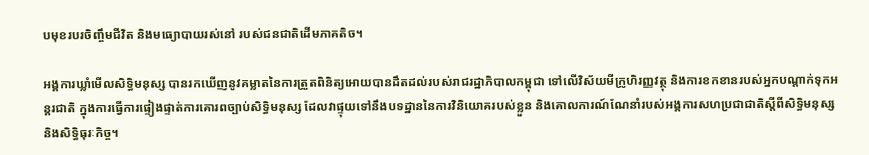បមុខរបរចិញ្ចឹមជីវិត និងមធ្យោបាយរស់នៅ របស់ជនជាតិដើមភាគតិច។

អង្គការឃ្លាំមើលសិទ្ធិមនុស្ស បានរកឃើញនូវគម្លាតនៃការត្រួតពិនិត្យអោយបានដឹតដល់របស់រាជរដ្ឋាភិបាលកម្ពុជា ទៅលើវិស័យមីក្រូហិរញ្ញវត្ថុ និងការខកខានរបស់អ្នកបណ្តាក់ទុកអន្តរជាតិ ក្នុងការធ្វើការផ្ទៀងផ្ទាត់ការគោរពច្បាប់សិទ្ធិមនុស្ស ដែលវាផ្ទុយទៅនឹងបទដ្ឋាននៃការវិនិយោគរបស់ខ្លួន និងគោលការណ៍ណែនាំរបស់អង្គការសហប្រជាជាតិស្តីពីសិទ្ធិមនុស្ស និងសិទ្ធិធុរៈកិច្ច។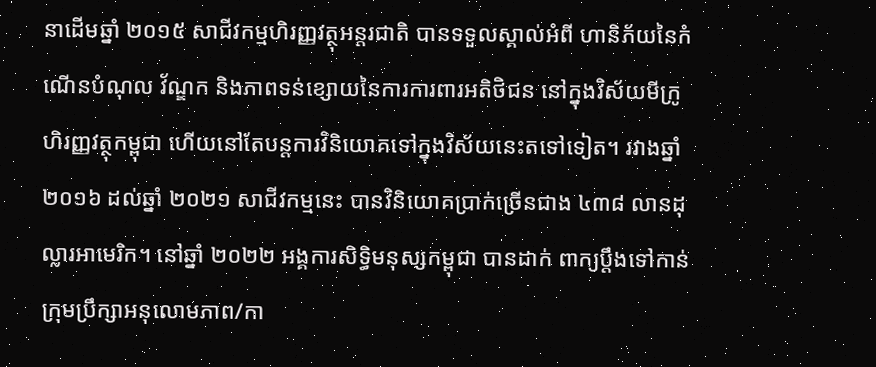នាដើមឆ្នាំ ២០១៥ សាជីវកម្មហិរញ្ញវត្ថុអន្តរជាតិ បានទទួលស្គាល់អំពី ហានិភ័យនៃកំណើនបំណុល វ័ណ្ឌក និងភាពទន់ខ្សោយនៃការការពារអតិថិជន នៅក្នុងវិស័យមីក្រូហិរញ្ញវត្ថុកម្ពុជា ហើយនៅតែបន្តការវិនិយោគទៅក្នុងវិស័យនេះតទៅទៀត។ រវាងឆ្នាំ ២០១៦ ដល់ឆ្នាំ ២០២១ សាជីវកម្មនេះ បានវិនិយោគប្រាក់ច្រើនជាង ៤៣៨ លានដុល្លារអាមេរិក។ នៅឆ្នាំ ២០២២ អង្គការសិទ្ធិមនុស្សកម្ពុជា បានដាក់ ពាក្យប្តឹងទៅកាន់ ក្រុមប្រឹក្សាអនុលោមភាព/កា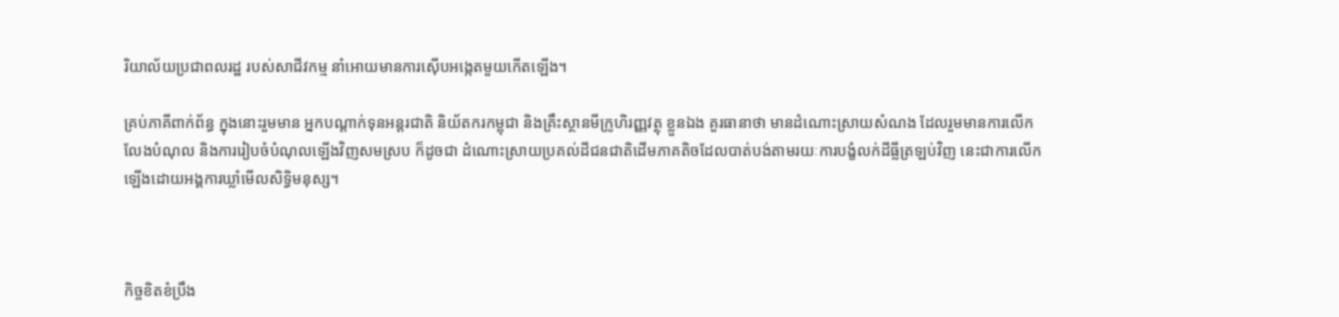រិយាល័យប្រជាពលរដ្ឋ របស់សាជីវកម្ម នាំអោយមានការស៊ើបអង្កេតមួយកើតឡើង។

គ្រប់ភាគីពាក់ព័ន្ធ ក្នុងនោះរួមមាន អ្នកបណ្តាក់ទុនអន្តរជាតិ និយ័តករកម្ពុជា និងគ្រឹះស្ថានមីក្រូហិរញ្ញវត្ថុ ខ្លួនឯង គួរធានាថា មានដំណោះស្រាយសំណង ដែលរួមមានការលើកលែងបំណុល និងការរៀបចំបំណុលឡើងវិញសមស្រប ក៏ដូចជា ដំណោះស្រាយប្រគល់ដីជនជាតិដើមភាគតិចដែលបាត់បង់តាមរយៈការបង្ខំលក់ដីធ្លីត្រឡប់វិញ នេះជាការលើកឡើងដោយអង្គការឃ្លាំមើលសិទ្ធិមនុស្ស។



កិច្ចខិតខំប្រឹង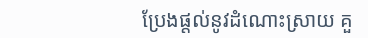ប្រែងផ្តល់នូវដំណោះស្រាយ គួ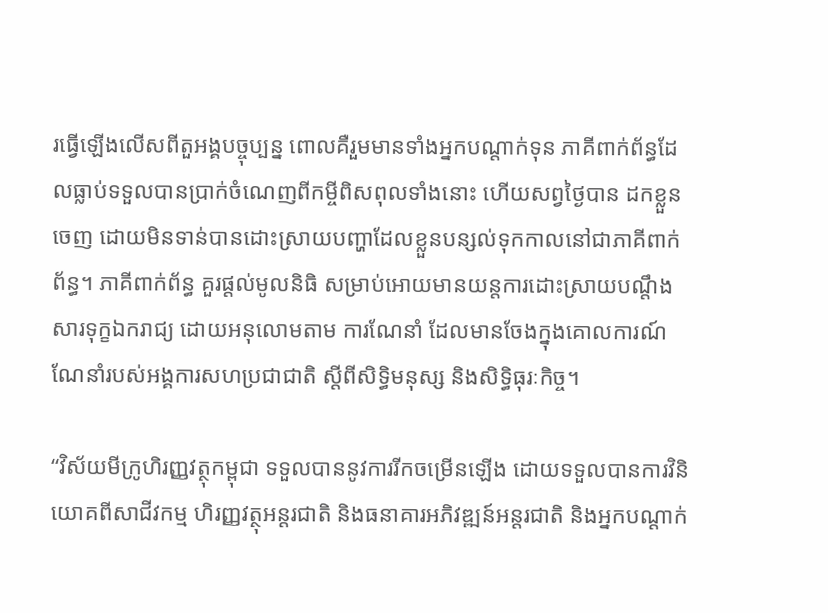រធ្វើឡើងលើសពីតួអង្គបច្ចុប្បន្ន ពោលគឺរួមមានទាំងអ្នកបណ្តាក់ទុន ភាគីពាក់ព័ន្ធដែលធ្លាប់ទទួលបានប្រាក់ចំណេញពីកម្ចីពិសពុលទាំងនោះ ហើយសព្វថ្ងៃបាន ដកខ្លួនចេញ ដោយមិនទាន់បានដោះស្រាយបញ្ហាដែលខ្លួនបន្សល់ទុកកាលនៅជាភាគីពាក់ព័ន្ធ។ ភាគីពាក់ព័ន្ធ គួរផ្តល់មូលនិធិ សម្រាប់អោយមានយន្តការដោះស្រាយបណ្តឹងសារទុក្ខឯករាជ្យ ដោយអនុលោមតាម ការណែនាំ ដែលមានចែងក្នុងគោលការណ៍ណែនាំរបស់អង្គការសហប្រជាជាតិ ស្តីពីសិទ្ធិមនុស្ស និងសិទ្ធិធុរៈកិច្ច។

“វិស័យមីក្រូហិរញ្ញវត្ថុកម្ពុជា ទទួលបាននូវការរីកចម្រើនឡើង ដោយទទួលបានការវិនិយោគពីសាជីវកម្ម ហិរញ្ញវត្ថុអន្តរជាតិ និងធនាគារអភិវឌ្ឍន៍អន្តរជាតិ និងអ្នកបណ្តាក់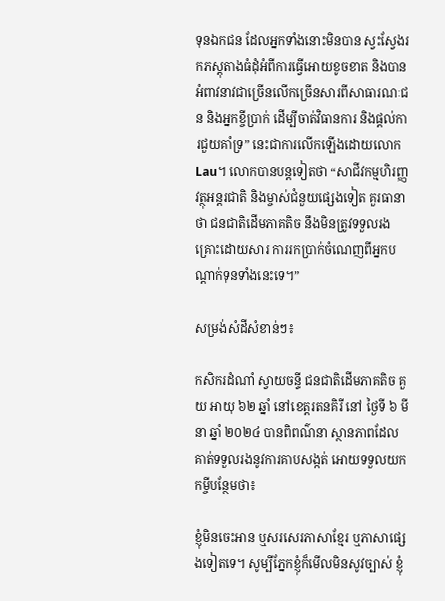ទុនឯកជន ដែលអ្នកទាំងនោះមិនបាន ស្វះស្វែងរកភស្តុតាងធំដុំអំពីការធ្វើអោយខូចខាត និងបានអំពាវនាវជាច្រើនលើកច្រើនសារពីសាធារណៈជន និងអ្នកខ្ចីប្រាក់ ដើម្បីចាត់វិធានការ និងផ្តល់ការជួយគាំទ្រ” នេះជាការលើកឡើងដោយលោក Lau។ លោកបានបន្តទៀតថា “សាជីវកម្មហិរញ្ញវត្ថុអន្តរជាតិ និងម្ចាស់ជំនួយផ្សេងទៀត គួរធានាថា ជនជាតិដើមភាគតិច នឹងមិនត្រូវទទួលរងគ្រោះដោយសារ ការរកប្រាក់ចំណេញពីអ្នកបណ្តាក់ទុនទាំងនេះទេ។”

សម្រង់សំដីសំខាន់ៗ៖

កសិករដំណាំ ស្វាយចន្ទី ជនជាតិដើមភាគតិច គួយ អាយុ ៦២ ឆ្នាំ នៅខេត្តរតនគិរី នៅ ថ្ងៃទី ៦ មីនា ឆ្នាំ ២០២៤ បានពិពណ៌នា ស្ថានភាពដែលគាត់ទទួលរងនូវការគាបសង្កត់ អោយទទួលយកកម្ចីបន្ថែមថា៖

ខ្ញុំមិនចេះអាន ឬសរសេរភាសាខ្មែរ ឬភាសាផ្សេងទៀតទេ។ សូម្បីភ្នែកខ្ញុំក៏មើលមិនសូវច្បាស់ ខ្ញុំ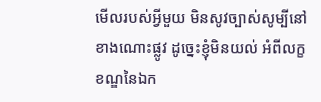មើលរបស់អ្វីមួយ មិនសូវច្បាស់សូម្បីនៅខាងណោះផ្លូវ ដូច្នេះខ្ញុំមិនយល់ អំពីលក្ខខណ្ឌនៃឯក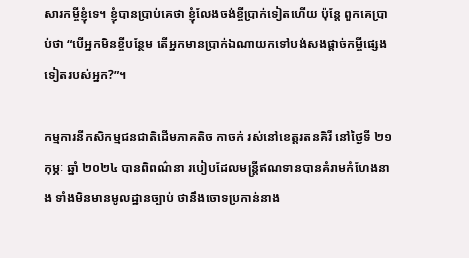សារកម្ចីខ្ញុំទេ។ ខ្ញុំបានប្រាប់គេថា ខ្ញុំលែងចង់ខ្ចីប្រាក់ទៀតហើយ ប៉ុន្តែ ពួកគេប្រាប់ថា “បើអ្នកមិនខ្ចីបន្ថែម តើអ្នកមានប្រាក់ឯណាយកទៅបង់សងផ្តាច់កម្ចីផ្សេងទៀតរបស់អ្នក?”។

កម្មការនីកសិកម្មជនជាតិដើមភាគតិច កាចក់ រស់នៅខេត្តរតនគិរី នៅថ្ងៃទី ២១ កុម្ភៈ ឆ្នាំ ២០២៤ បានពិពណ៌នា របៀបដែលមន្ត្រីឥណទានបានគំរាមកំហែងនាង ទាំងមិនមានមូលដ្ឋានច្បាប់ ថានឹងចោទប្រកាន់នាង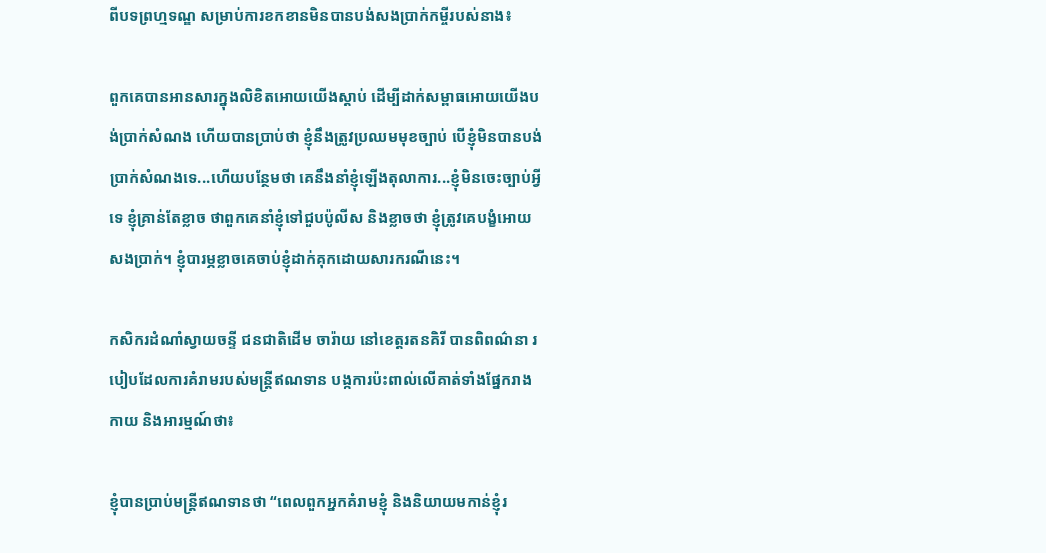ពីបទព្រហ្មទណ្ឌ សម្រាប់ការខកខានមិនបានបង់សងប្រាក់កម្ចីរបស់នាង៖

ពួកគេបានអានសារក្នុងលិខិតអោយយើងស្តាប់ ដើម្បីដាក់សម្ពាធអោយយើងបង់ប្រាក់សំណង ហើយបានប្រាប់ថា ខ្ញុំនឹងត្រូវប្រឈមមុខច្បាប់ បើខ្ញុំមិនបានបង់ប្រាក់សំណងទេ...ហើយបន្ថែមថា គេនឹងនាំខ្ញុំឡើងតុលាការ...ខ្ញុំមិនចេះច្បាប់អ្វីទេ ខ្ញុំគ្រាន់តែខ្លាច ថាពួកគេនាំខ្ញុំទៅជួបប៉ូលីស និងខ្លាចថា ខ្ញុំត្រូវគេបង្ខំអោយសងប្រាក់។ ខ្ញុំបារម្ភខ្លាចគេចាប់ខ្ញុំដាក់គុកដោយសារករណីនេះ។

កសិករដំណាំស្វាយចន្ទី ជនជាតិដើម ចារ៉ាយ នៅខេត្តរតនគិរី បានពិពណ៌នា របៀបដែលការគំរាមរបស់មន្រ្តីឥណទាន បង្កការប៉ះពាល់លើគាត់ទាំងផ្នែករាងកាយ និងអារម្មណ៍ថា៖

ខ្ញុំបានប្រាប់មន្ត្រីឥណទានថា “ពេលពួកអ្នកគំរាមខ្ញុំ និងនិយាយមកាន់ខ្ញុំរ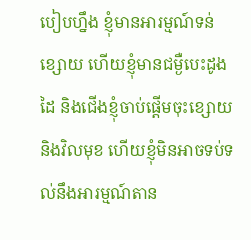បៀបហ្នឹង ខ្ញុំមានអារម្មណ៍ទន់ខ្សោយ ហើយខ្ញុំមានជម្ងឺបេះដូង ដៃ និងជើងខ្ញុំចាប់ផ្តើមចុះខ្សោយ និងវិលមុខ ហើយខ្ញុំមិនអាចទប់ទល់នឹងអារម្មណ៍តាន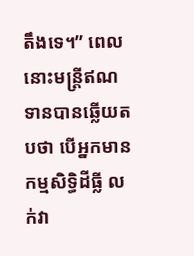តឹងទេ។” ពេលនោះមន្ត្រីឥណទានបានឆ្លើយតបថា បើអ្នកមានកម្មសិទ្ធិដីធ្លី លក់វា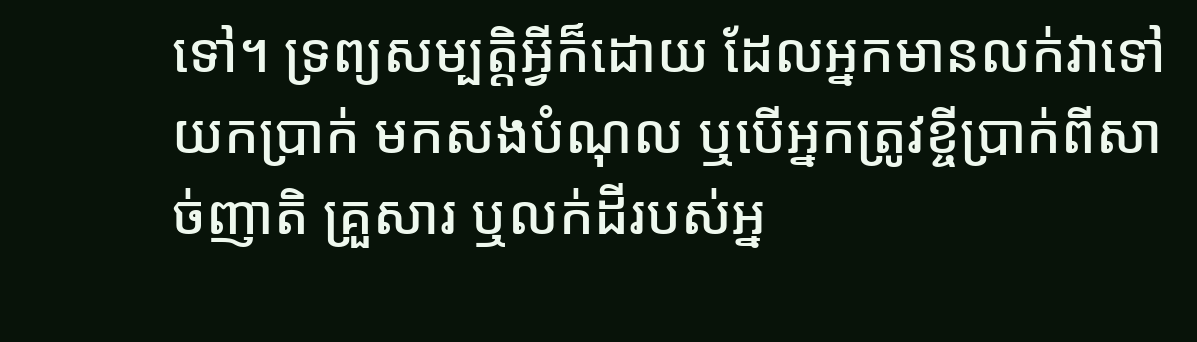ទៅ។ ទ្រព្យសម្បត្តិអ្វីក៏ដោយ ដែលអ្នកមានលក់វាទៅ យកប្រាក់ មកសងបំណុល ឬបើអ្នកត្រូវខ្ចីប្រាក់ពីសាច់ញាតិ គ្រួសារ ឬលក់ដីរបស់អ្ន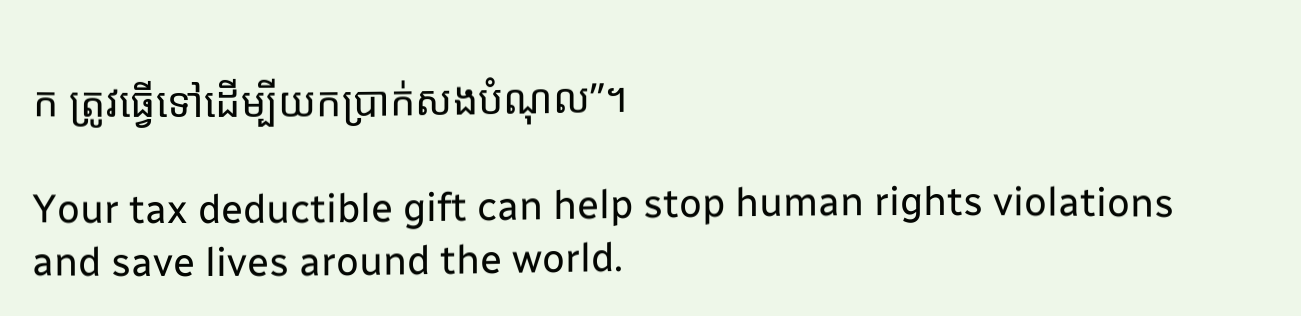ក ត្រូវធ្វើទៅដើម្បីយកប្រាក់សងបំណុល”។

Your tax deductible gift can help stop human rights violations and save lives around the world.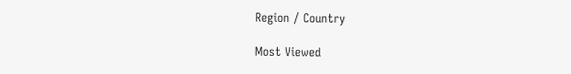Region / Country

Most Viewed